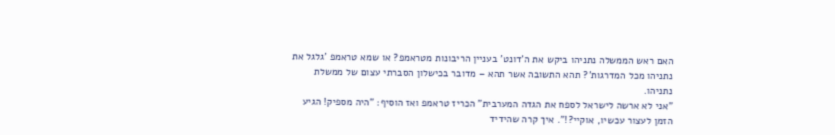האם ראש הממשלה נתניהו ביקש את ה'דונט' בעניין הריבונות מטראמפ? או שמא טראמפ 'גלגל את נתניהו מכל המדרגות'? תהא התשובה אשר תהא – מדובר בכישלון הסברתי עצום של ממשלת נתניהו.
"אני לא ארשה לישראל לספח את הגדה המערבית" הכריז טראמפ ואז הוסיף: "היה מספיק! הגיע הזמן לעצור עכשיו, אוקיי?!". איך קרה שהידיד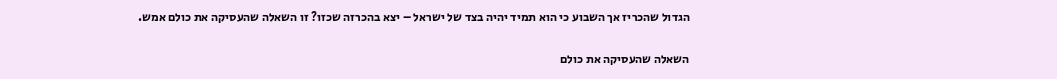הגדול שהכריז אך השבוע כי הוא תמיד יהיה בצד של ישראל – יצא בהכרזה שכזו? זו השאלה שהעסיקה את כולם אמש.

השאלה שהעסיקה את כולם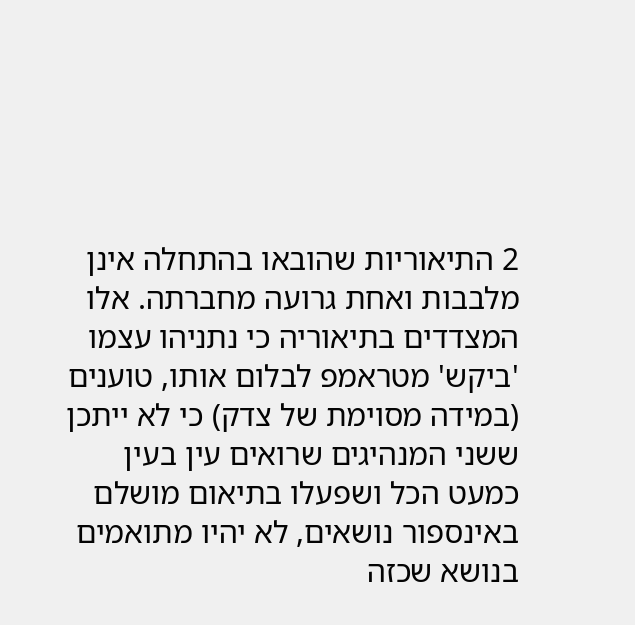2 התיאוריות שהובאו בהתחלה אינן מלבבות ואחת גרועה מחברתה. אלו המצדדים בתיאוריה כי נתניהו עצמו 'ביקש' מטראמפ לבלום אותו, טוענים (במידה מסוימת של צדק) כי לא ייתכן ששני המנהיגים שרואים עין בעין כמעט הכל ושפעלו בתיאום מושלם באינספור נושאים, לא יהיו מתואמים בנושא שכזה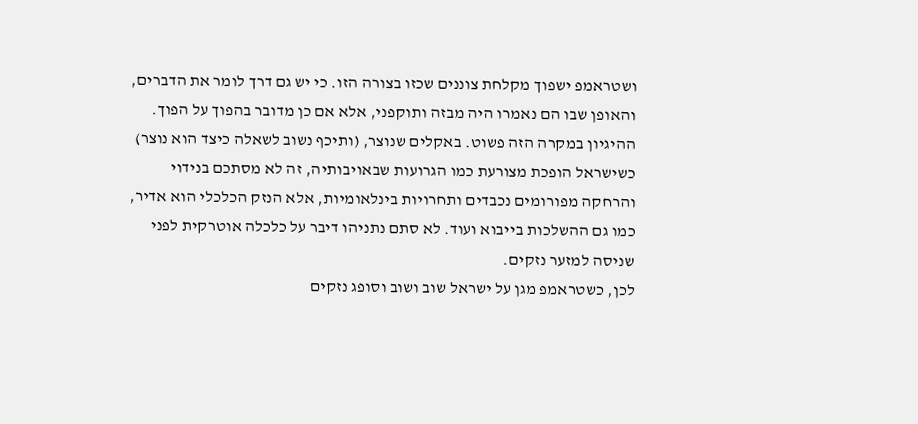ושטראמפ ישפוך מקלחת צוננים שכזו בצורה הזו. כי יש גם דרך לומר את הדברים, והאופן שבו הם נאמרו היה מבזה ותוקפני, אלא אם כן מדובר בהפוך על הפוך.
ההיגיון במקרה הזה פשוט. באקלים שנוצר, (ותיכף נשוב לשאלה כיצד הוא נוצר) כשישראל הופכת מצורעת כמו הגרועות שבאויבותיה, זה לא מסתכם בנידוי והרחקה מפורומים נכבדים ותחרויות בינלאומיות, אלא הנזק הכלכלי הוא אדיר, כמו גם ההשלכות בייבוא ועוד. לא סתם נתניהו דיבר על כלכלה אוטרקית לפני שניסה למזער נזקים.
לכן, כשטראמפ מגן על ישראל שוב ושוב וסופג נזקים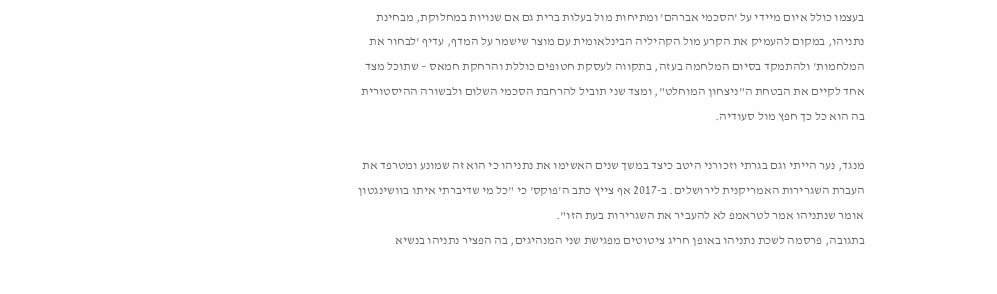בעצמו כולל איום מיידי על 'הסכמי אברהם' ומתיחות מול בעלות ברית גם אם שנויות במחלוקת, מבחינת נתניהו, במקום להעמיק את הקרע מול הקהיליה הבינלאומית עם מוצר שישמר על המדף, עדיף 'לבחור את המלחמות' ולהתמקד בסיום המלחמה בעזה, בתקווה לעסקת חטופים כוללת והרחקת חמאס – שתוכל מצד אחד לקיים את הבטחת ה"ניצחון המוחלט", ומצד שני תוביל להרחבת הסכמי השלום ולבשורה ההיסטורית בה הוא כל כך חפץ מול סעודיה.

מנגד, נער הייתי וגם בגרתי וזכורני היטב כיצד במשך שנים האשימו את נתניהו כי הוא זה שמונע ומטרפד את העברת השגרירות האמריקנית לירושלים. ב-2017 אף צייץ כתב ה'פוקס' כי "כל מי שדיברתי איתו בוושינגטון אומר שנתניהו אמר לטראמפ לא להעביר את השגרירות בעת הזו".
בתגובה, פרסמה לשכת נתניהו באופן חריג ציטוטים מפגישת שני המנהיגים, בה הפציר נתניהו בנשיא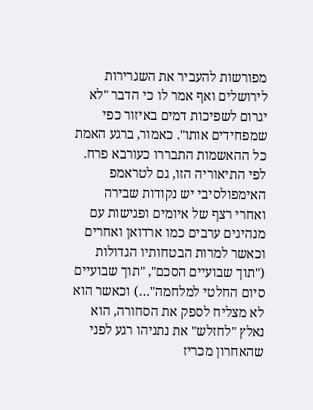מפורשות להעביר את השגרירות לירושלים ואף אמר לו כי הדבר "לא יגרום לשפיכות דמים באיזור כפי שמפחידים אותו". כאמור, ברגע האמת כל ההאשמות התבררו כעורבא פרח.
לפי התיאוריה הזו, גם לטראמפ האימפולסיבי יש נקודות שבירה ואחרי רצף של איומים ופגישות עם מנהיגים ערבים כמו ארדואן ואחרים וכאשר למרות הבטחותיו הגדולות ("תוך שבועיים הסכם", "תוך שבועיים סיום החלטי למלחמה"…) וכאשר הוא לא מצליח לספק את הסחורה, הוא נאלץ "לחזלש" את נתניהו רגע לפני שהאחרון מכריז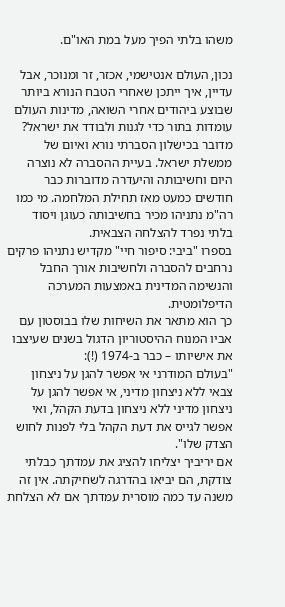משהו בלתי הפיך מעל במת האו"ם.

נכון, העולם אנטישמי, אכזר, זר ומנוכר, אבל עדיין, איך ייתכן שאחרי הטבח הנורא ביותר שבוצע ביהודים אחרי השואה, מדינות העולם עומדות בתור כדי לגנות ולבודד את ישראל?
מדובר בכישלון הסברתי נורא ואיום של ממשלת ישראל. בעיית ההסברה לא נוצרה היום וחשיבותה והיעדרה מדוברות כבר חודשים כמעט מאז תחילת המלחמה. מי כמו רה"מ נתניהו מכיר בחשיבותה כעוגן ויסוד בלתי נפרד להצלחה הצבאית.
בספרו "ביבי: סיפור חיי" מקדיש נתניהו פרקים נרחבים להסברה ולחשיבות אורך החבל והנשימה המדינית באמצעות המערכה הדיפלומטית.
כך הוא מתאר את השיחות שלו בבוסטון עם אביו המנוח ההיסטוריון הדגול בשנים שעיצבו את אישיותו – כבר ב-1974 (!):
"בעולם המודרני אי אפשר להגן על ניצחון צבאי ללא ניצחון מדיני, אי אפשר להגן על ניצחון מדיני ללא ניצחון בדעת הקהל, ואי אפשר לגייס את דעת הקהל בלי לפנות לחוש הצדק שלו".
אם יריביך יצליחו להציג את עמדתך כבלתי צודקת, הם יביאו בהדרגה לשחיקתה. אין זה משנה עד כמה מוסרית עמדתך אם לא הצלחת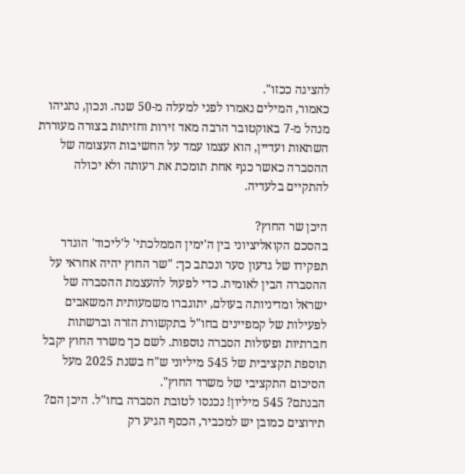להציגה ככזו".
כאמור, המילים נאמרו לפני למעלה מ-50 שנה. ונכון, נתניהו מנהל מ-7 באוקטובר הרבה מאד זירות וחזיתות בצורה מעוררת השתאות ועדיין, הוא עצמו עמד על החשיבות העצומה של ההסברה כאשר כנף אחת תומכת את רעותה ולא יכולה להתקיים בלעדיה.

היכן שר החוץ?
בהסכם הקואליציוני בין ה'ימין הממלכתי' ל'ליכוד' הוגדר תפקידו של גדעון סער ונכתב כך: "שר החוץ יהיה אחראי על ההסברה הבין לאומית. כדי לפעול להעצמת ההסברה של ישראל ומדיניותה בעולם, יתוגברו משמעותית המשאבים לפעילות של קמפיינים בחו"ל בתקשורת הזרה וברשתות חברתיות ופעולות הסברה נוספות. לשם כך משרד החוץ יקבל תוספת תקציבית של 545 מיליוני ש"ח בשנת 2025 מעל הסיכום התקציבי של משרד החוץ".
הבנתם? 545 מיליון! נכנסו לטובת הסברה בחו"ל. היכן הם? תירוצים כמובן יש למכביר, הכסף הגיע רק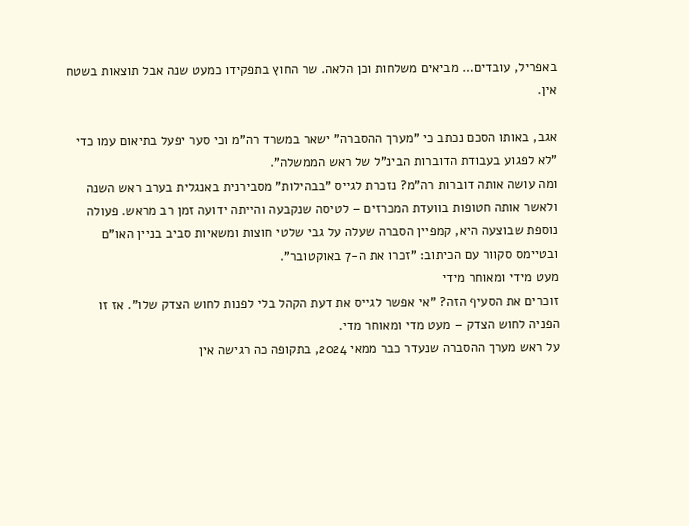באפריל, עובדים… מביאים משלחות וכן הלאה. שר החוץ בתפקידו כמעט שנה אבל תוצאות בשטח אין.

אגב, באותו הסכם נכתב כי "מערך ההסברה" ישאר במשרד רה"מ וכי סער יפעל בתיאום עמו כדי "לא לפגוע בעבודת הדוברות הבינ"ל של ראש הממשלה".
ומה עושה אותה דוברות רה"מ? נזכרת לגייס "בבהילות" מסבירנית באנגלית בערב ראש השנה ולאשר אותה חטופות בוועדת המכרזים – לטיסה שנקבעה והייתה ידועה זמן רב מראש. פעולה נוספת שבוצעה היא, קמפיין הסברה שעלה על גבי שלטי חוצות ומשאיות סביב בניין האו"ם ובטיימס סקוור עם הכיתוב: "זכרו את ה-7 באוקטובר".
מעט מידי ומאוחר מידי
זוכרים את הסעיף הזה? "אי אפשר לגייס את דעת הקהל בלי לפנות לחוש הצדק שלו". אז זו הפניה לחוש הצדק – מעט מדי ומאוחר מדי.
על ראש מערך ההסברה שנעדר כבר ממאי 2024, בתקופה כה רגישה אין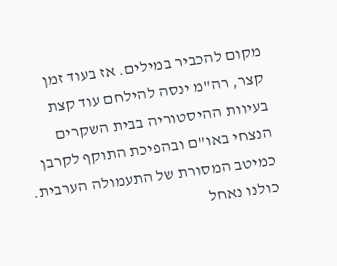מקום להכביר במילים. אז בעוד זמן קצר, רה"מ ינסה להילחם עוד קצת בעיוות ההיסטוריה בבית השקרים הנצחי באו"ם ובהפיכת התוקף לקרבן כמיטב המסורת של התעמולה הערבית. כולנו נאחל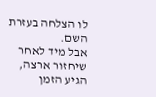לו הצלחה בעזרת השם.
אבל מיד לאחר שיחזור ארצה, הגיע הזמן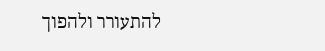להתעורר ולהפוך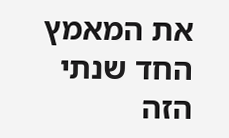את המאמץ החד שנתי הזה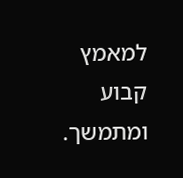למאמץ קבוע ומתמשך.